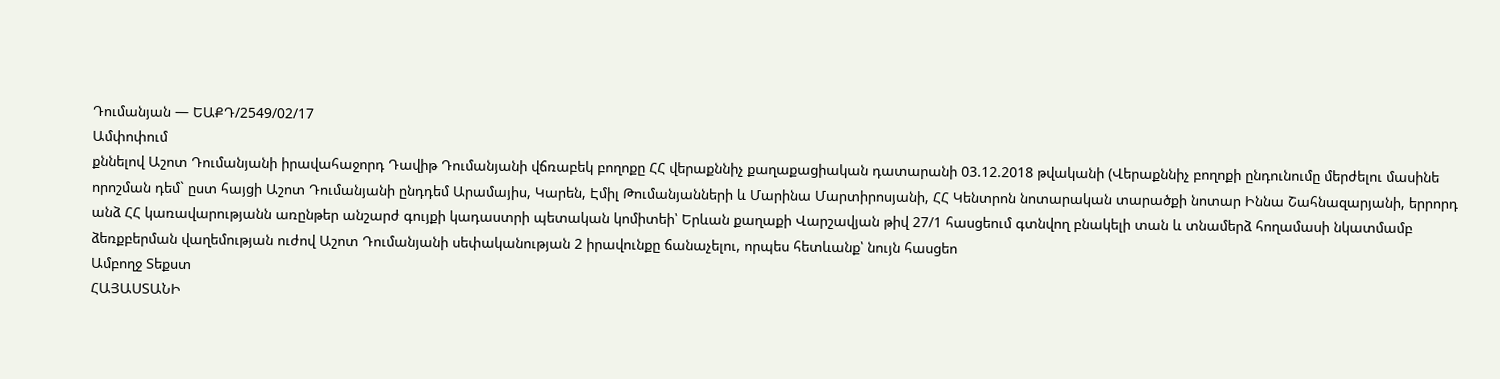Դումանյան — ԵԱՔԴ/2549/02/17
Ամփոփում
քննելով Աշոտ Դումանյանի իրավահաջորդ Դավիթ Դումանյանի վճռաբեկ բողոքը ՀՀ վերաքննիչ քաղաքացիական դատարանի 03.12.2018 թվականի (Վերաքննիչ բողոքի ընդունումը մերժելու մասինե որոշման դեմ` ըստ հայցի Աշոտ Դումանյանի ընդդեմ Արամայիս, Կարեն, Էմիլ Թումանյանների և Մարինա Մարտիրոսյանի, ՀՀ Կենտրոն նոտարական տարածքի նոտար Իննա Շահնազարյանի, երրորդ անձ ՀՀ կառավարությանն առընթեր անշարժ գույքի կադաստրի պետական կոմիտեի՝ Երևան քաղաքի Վարշավյան թիվ 27/1 հասցեում գտնվող բնակելի տան և տնամերձ հողամասի նկատմամբ ձեռքբերման վաղեմության ուժով Աշոտ Դումանյանի սեփականության 2 իրավունքը ճանաչելու, որպես հետևանք՝ նույն հասցեո
Ամբողջ Տեքստ
ՀԱՅԱՍՏԱՆԻ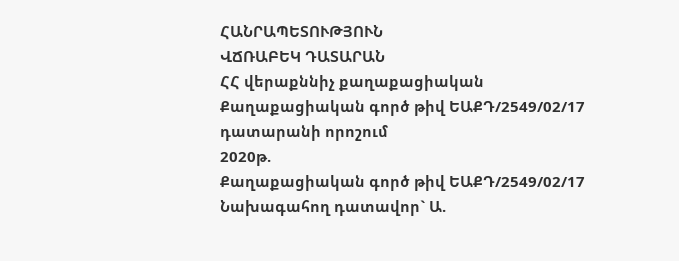ՀԱՆՐԱՊԵՏՈՒԹՅՈՒՆ
ՎՃՌԱԲԵԿ ԴԱՏԱՐԱՆ
ՀՀ վերաքննիչ քաղաքացիական
Քաղաքացիական գործ թիվ ԵԱՔԴ/2549/02/17
դատարանի որոշում
2020թ.
Քաղաքացիական գործ թիվ ԵԱՔԴ/2549/02/17
Նախագահող դատավոր` Ա.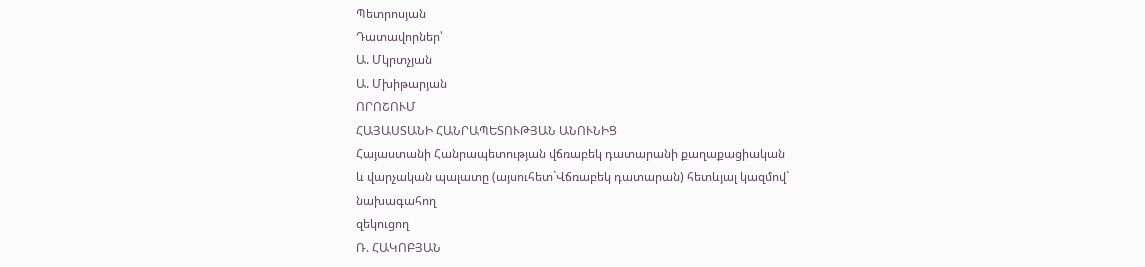Պետրոսյան
Դատավորներ՝
Ա. Մկրտչյան
Ա. Մխիթարյան
ՈՐՈՇՈՒՄ
ՀԱՅԱՍՏԱՆԻ ՀԱՆՐԱՊԵՏՈՒԹՅԱՆ ԱՆՈՒՆԻՑ
Հայաստանի Հանրապետության վճռաբեկ դատարանի քաղաքացիական
և վարչական պալատը (այսուհետ`Վճռաբեկ դատարան) հետևյալ կազմով`
նախագահող
զեկուցող
Ռ. ՀԱԿՈԲՅԱՆ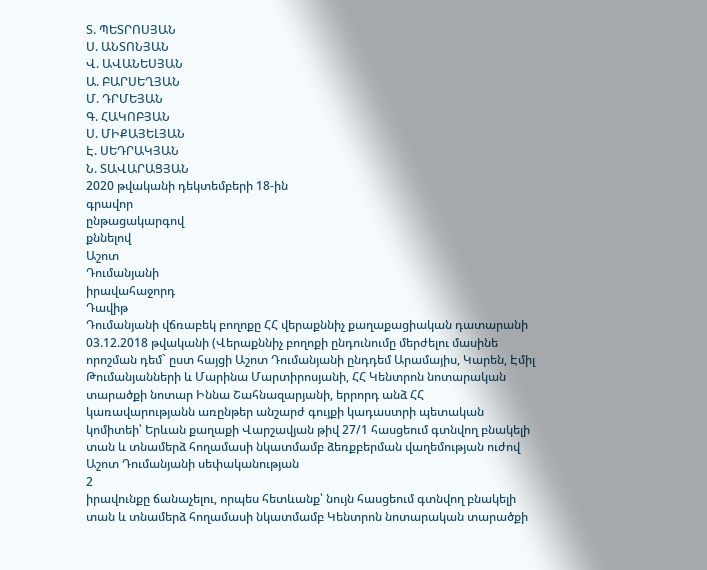Տ. ՊԵՏՐՈՍՅԱՆ
Ս. ԱՆՏՈՆՅԱՆ
Վ. ԱՎԱՆԵՍՅԱՆ
Ա. ԲԱՐՍԵՂՅԱՆ
Մ. ԴՐՄԵՅԱՆ
Գ. ՀԱԿՈԲՅԱՆ
Ս. ՄԻՔԱՅԵԼՅԱՆ
Է. ՍԵԴՐԱԿՅԱՆ
Ն. ՏԱՎԱՐԱՑՅԱՆ
2020 թվականի դեկտեմբերի 18-ին
գրավոր
ընթացակարգով
քննելով
Աշոտ
Դումանյանի
իրավահաջորդ
Դավիթ
Դումանյանի վճռաբեկ բողոքը ՀՀ վերաքննիչ քաղաքացիական դատարանի 03.12.2018 թվականի (Վերաքննիչ բողոքի ընդունումը մերժելու մասինե որոշման դեմ` ըստ հայցի Աշոտ Դումանյանի ընդդեմ Արամայիս, Կարեն, Էմիլ Թումանյանների և Մարինա Մարտիրոսյանի, ՀՀ Կենտրոն նոտարական տարածքի նոտար Իննա Շահնազարյանի, երրորդ անձ ՀՀ կառավարությանն առընթեր անշարժ գույքի կադաստրի պետական կոմիտեի՝ Երևան քաղաքի Վարշավյան թիվ 27/1 հասցեում գտնվող բնակելի տան և տնամերձ հողամասի նկատմամբ ձեռքբերման վաղեմության ուժով Աշոտ Դումանյանի սեփականության
2
իրավունքը ճանաչելու, որպես հետևանք՝ նույն հասցեում գտնվող բնակելի տան և տնամերձ հողամասի նկատմամբ Կենտրոն նոտարական տարածքի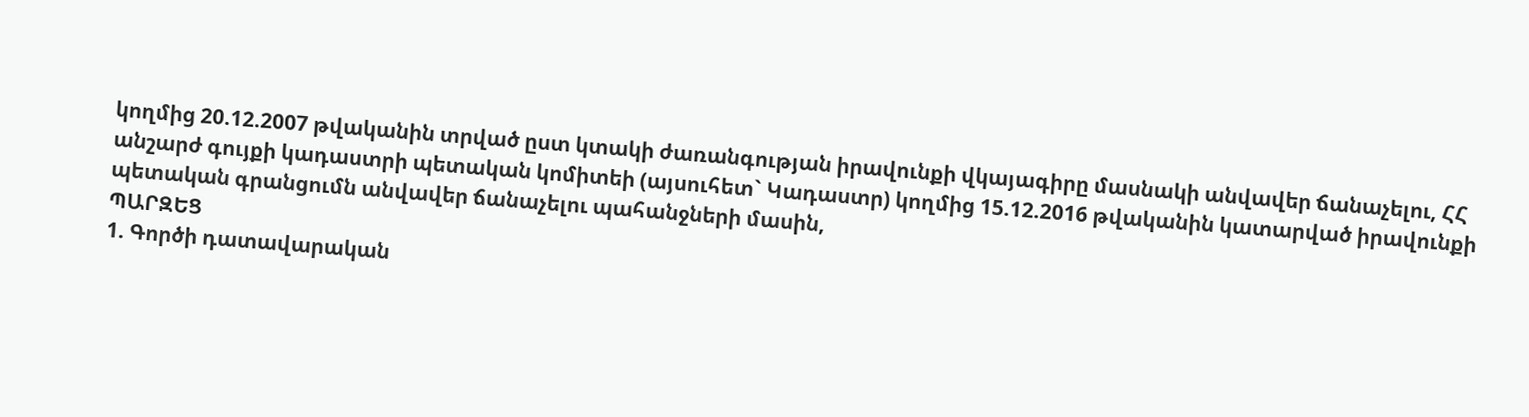կողմից 20.12.2007 թվականին տրված ըստ կտակի ժառանգության իրավունքի վկայագիրը մասնակի անվավեր ճանաչելու, ՀՀ անշարժ գույքի կադաստրի պետական կոմիտեի (այսուհետ` Կադաստր) կողմից 15.12.2016 թվականին կատարված իրավունքի պետական գրանցումն անվավեր ճանաչելու պահանջների մասին,
ՊԱՐԶԵՑ
1. Գործի դատավարական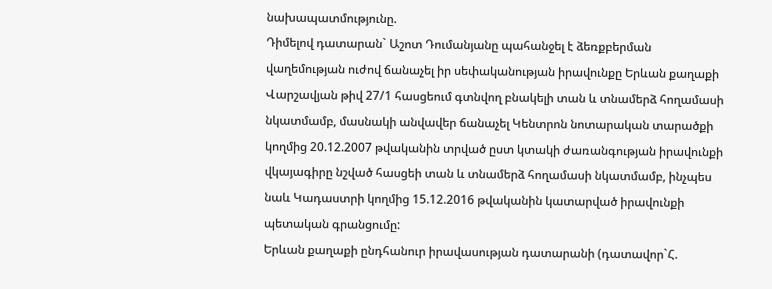նախապատմությունը.
Դիմելով դատարան` Աշոտ Դումանյանը պահանջել է ձեռքբերման վաղեմության ուժով ճանաչել իր սեփականության իրավունքը Երևան քաղաքի Վարշավյան թիվ 27/1 հասցեում գտնվող բնակելի տան և տնամերձ հողամասի նկատմամբ, մասնակի անվավեր ճանաչել Կենտրոն նոտարական տարածքի կողմից 20.12.2007 թվականին տրված ըստ կտակի ժառանգության իրավունքի վկայագիրը նշված հասցեի տան և տնամերձ հողամասի նկատմամբ, ինչպես նաև Կադաստրի կողմից 15.12.2016 թվականին կատարված իրավունքի պետական գրանցումը:
Երևան քաղաքի ընդհանուր իրավասության դատարանի (դատավոր`Հ.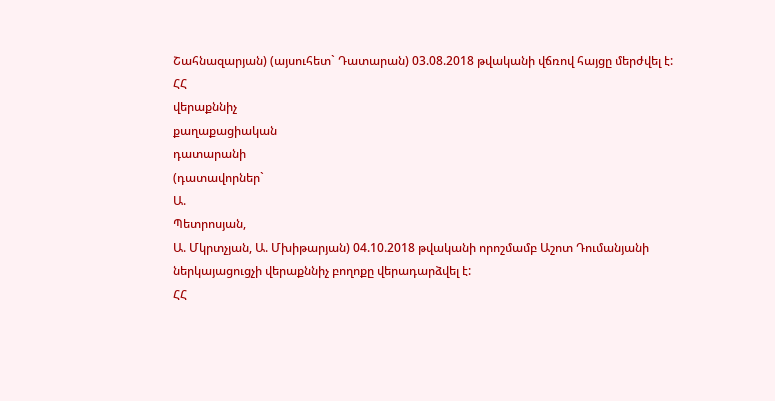Շահնազարյան) (այսուհետ` Դատարան) 03.08.2018 թվականի վճռով հայցը մերժվել է: ՀՀ
վերաքննիչ
քաղաքացիական
դատարանի
(դատավորներ`
Ա.
Պետրոսյան,
Ա. Մկրտչյան, Ա. Մխիթարյան) 04.10.2018 թվականի որոշմամբ Աշոտ Դումանյանի ներկայացուցչի վերաքննիչ բողոքը վերադարձվել է:
ՀՀ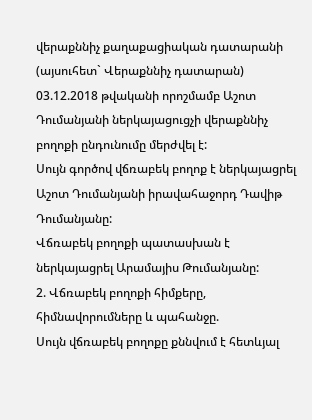վերաքննիչ քաղաքացիական դատարանի (այսուհետ` Վերաքննիչ դատարան) 03.12.2018 թվականի որոշմամբ Աշոտ Դումանյանի ներկայացուցչի վերաքննիչ բողոքի ընդունումը մերժվել է:
Սույն գործով վճռաբեկ բողոք է ներկայացրել Աշոտ Դումանյանի իրավահաջորդ Դավիթ Դումանյանը:
Վճռաբեկ բողոքի պատասխան է ներկայացրել Արամայիս Թումանյանը:
2. Վճռաբեկ բողոքի հիմքերը, հիմնավորումները և պահանջը.
Սույն վճռաբեկ բողոքը քննվում է հետևյալ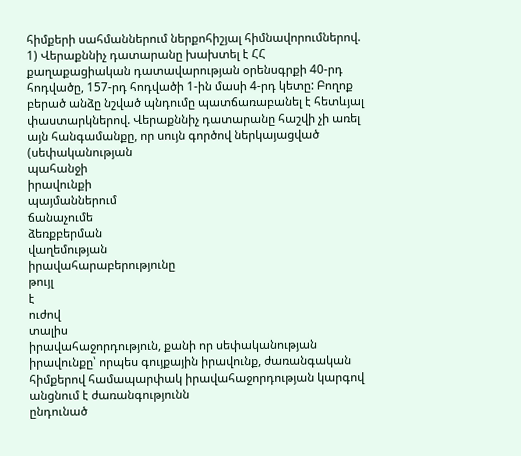հիմքերի սահմաններում ներքոհիշյալ հիմնավորումներով.
1) Վերաքննիչ դատարանը խախտել է ՀՀ քաղաքացիական դատավարության օրենսգրքի 40-րդ հոդվածը, 157-րդ հոդվածի 1-ին մասի 4-րդ կետը: Բողոք բերած անձը նշված պնդումը պատճառաբանել է հետևյալ փաստարկներով. Վերաքննիչ դատարանը հաշվի չի առել այն հանգամանքը, որ սույն գործով ներկայացված
(սեփականության
պահանջի
իրավունքի
պայմաններում
ճանաչումե
ձեռքբերման
վաղեմության
իրավահարաբերությունը
թույլ
է
ուժով
տալիս
իրավահաջորդություն, քանի որ սեփականության իրավունքը՝ որպես գույքային իրավունք, ժառանգական հիմքերով համապարփակ իրավահաջորդության կարգով անցնում է ժառանգությունն
ընդունած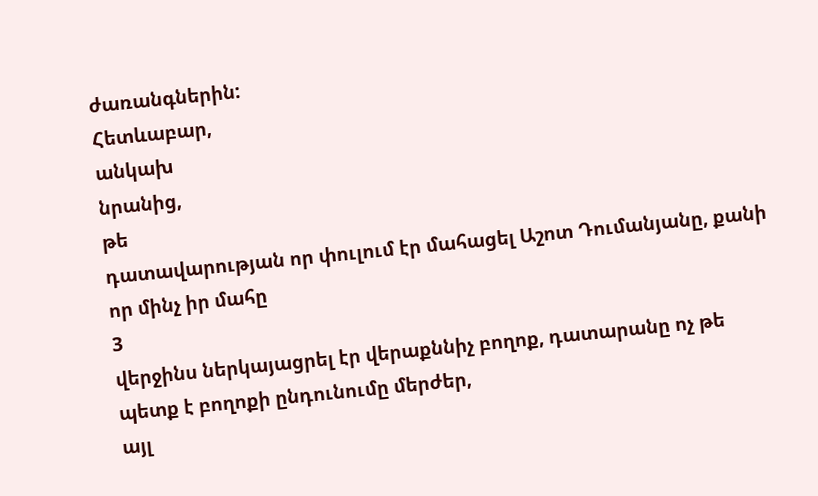ժառանգներին:
Հետևաբար,
անկախ
նրանից,
թե
դատավարության որ փուլում էր մահացել Աշոտ Դումանյանը, քանի որ մինչ իր մահը
3
վերջինս ներկայացրել էր վերաքննիչ բողոք, դատարանը ոչ թե պետք է բողոքի ընդունումը մերժեր,
այլ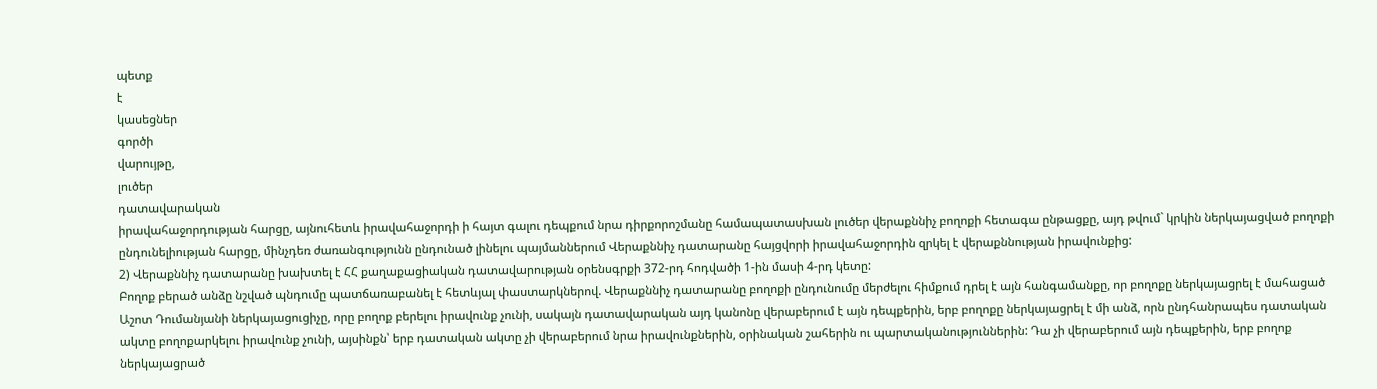պետք
է
կասեցներ
գործի
վարույթը,
լուծեր
դատավարական
իրավահաջորդության հարցը, այնուհետև իրավահաջորդի ի հայտ գալու դեպքում նրա դիրքորոշմանը համապատասխան լուծեր վերաքննիչ բողոքի հետագա ընթացքը, այդ թվում` կրկին ներկայացված բողոքի ընդունելիության հարցը, մինչդեռ ժառանգությունն ընդունած լինելու պայմաններում Վերաքննիչ դատարանը հայցվորի իրավահաջորդին զրկել է վերաքննության իրավունքից:
2) Վերաքննիչ դատարանը խախտել է ՀՀ քաղաքացիական դատավարության օրենսգրքի 372-րդ հոդվածի 1-ին մասի 4-րդ կետը:
Բողոք բերած անձը նշված պնդումը պատճառաբանել է հետևյալ փաստարկներով. Վերաքննիչ դատարանը բողոքի ընդունումը մերժելու հիմքում դրել է այն հանգամանքը, որ բողոքը ներկայացրել է մահացած Աշոտ Դումանյանի ներկայացուցիչը, որը բողոք բերելու իրավունք չունի, սակայն դատավարական այդ կանոնը վերաբերում է այն դեպքերին, երբ բողոքը ներկայացրել է մի անձ, որն ընդհանրապես դատական ակտը բողոքարկելու իրավունք չունի, այսինքն՝ երբ դատական ակտը չի վերաբերում նրա իրավունքներին, օրինական շահերին ու պարտականություններին: Դա չի վերաբերում այն դեպքերին, երբ բողոք ներկայացրած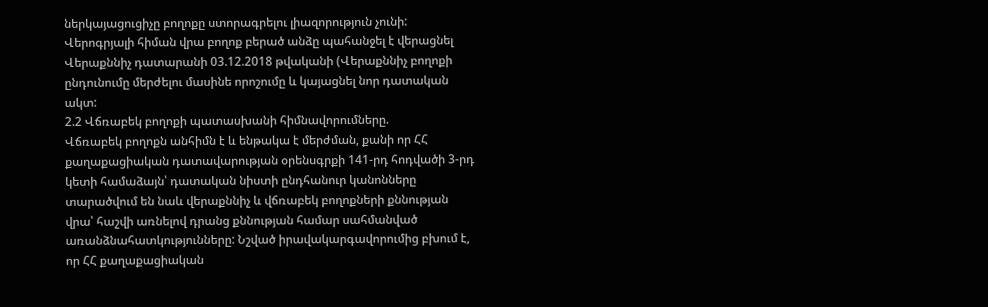ներկայացուցիչը բողոքը ստորագրելու լիազորություն չունի: Վերոգրյալի հիման վրա բողոք բերած անձը պահանջել է վերացնել Վերաքննիչ դատարանի 03.12.2018 թվականի (Վերաքննիչ բողոքի ընդունումը մերժելու մասինե որոշումը և կայացնել նոր դատական ակտ:
2.2 Վճռաբեկ բողոքի պատասխանի հիմնավորումները.
Վճռաբեկ բողոքն անհիմն է և ենթակա է մերժման, քանի որ ՀՀ քաղաքացիական դատավարության օրենսգրքի 141-րդ հոդվածի 3-րդ կետի համաձայն՝ դատական նիստի ընդհանուր կանոնները տարածվում են նաև վերաքննիչ և վճռաբեկ բողոքների քննության վրա՝ հաշվի առնելով դրանց քննության համար սահմանված առանձնահատկությունները: Նշված իրավակարգավորումից բխում է, որ ՀՀ քաղաքացիական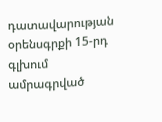դատավարության օրենսգրքի 15-րդ գլխում ամրագրված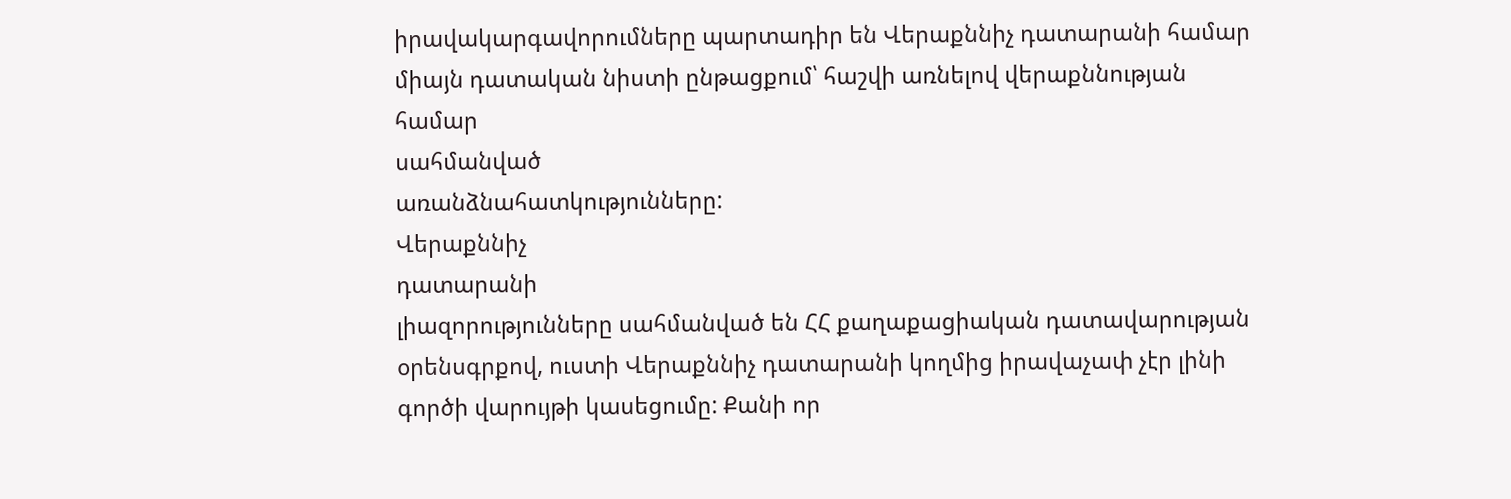իրավակարգավորումները պարտադիր են Վերաքննիչ դատարանի համար միայն դատական նիստի ընթացքում՝ հաշվի առնելով վերաքննության համար
սահմանված
առանձնահատկությունները:
Վերաքննիչ
դատարանի
լիազորությունները սահմանված են ՀՀ քաղաքացիական դատավարության օրենսգրքով, ուստի Վերաքննիչ դատարանի կողմից իրավաչափ չէր լինի գործի վարույթի կասեցումը: Քանի որ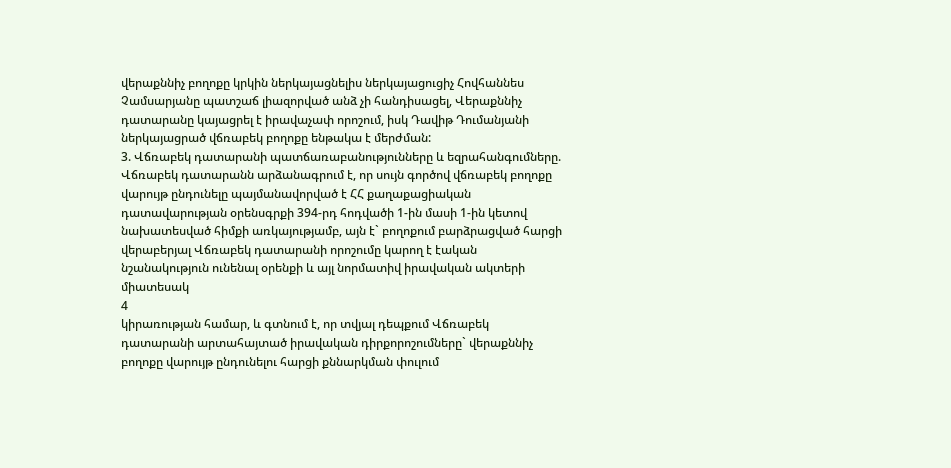վերաքննիչ բողոքը կրկին ներկայացնելիս ներկայացուցիչ Հովհաննես Չամսարյանը պատշաճ լիազորված անձ չի հանդիսացել, Վերաքննիչ դատարանը կայացրել է իրավաչափ որոշում, իսկ Դավիթ Դումանյանի ներկայացրած վճռաբեկ բողոքը ենթակա է մերժման:
3. Վճռաբեկ դատարանի պատճառաբանությունները և եզրահանգումները. Վճռաբեկ դատարանն արձանագրում է, որ սույն գործով վճռաբեկ բողոքը վարույթ ընդունելը պայմանավորված է ՀՀ քաղաքացիական դատավարության օրենսգրքի 394-րդ հոդվածի 1-ին մասի 1-ին կետով նախատեսված հիմքի առկայությամբ, այն է` բողոքում բարձրացված հարցի վերաբերյալ Վճռաբեկ դատարանի որոշումը կարող է էական նշանակություն ունենալ օրենքի և այլ նորմատիվ իրավական ակտերի միատեսակ
4
կիրառության համար, և գտնում է, որ տվյալ դեպքում Վճռաբեկ դատարանի արտահայտած իրավական դիրքորոշումները` վերաքննիչ բողոքը վարույթ ընդունելու հարցի քննարկման փուլում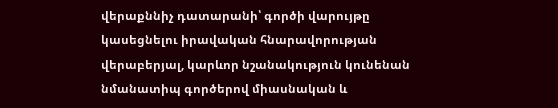վերաքննիչ դատարանի՝ գործի վարույթը կասեցնելու իրավական հնարավորության վերաբերյալ, կարևոր նշանակություն կունենան նմանատիպ գործերով միասնական և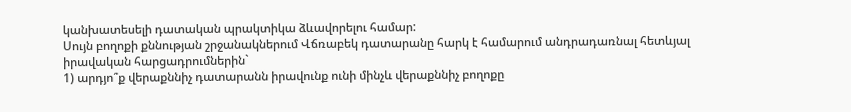կանխատեսելի դատական պրակտիկա ձևավորելու համար:
Սույն բողոքի քննության շրջանակներում Վճռաբեկ դատարանը հարկ է համարում անդրադառնալ հետևյալ իրավական հարցադրումներին`
1) արդյո՞ք վերաքննիչ դատարանն իրավունք ունի մինչև վերաքննիչ բողոքը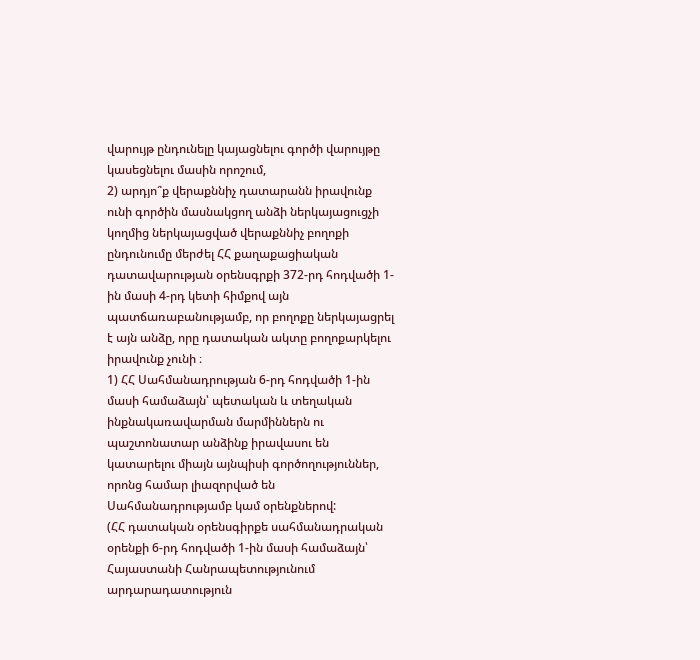վարույթ ընդունելը կայացնելու գործի վարույթը կասեցնելու մասին որոշում,
2) արդյո՞ք վերաքննիչ դատարանն իրավունք ունի գործին մասնակցող անձի ներկայացուցչի կողմից ներկայացված վերաքննիչ բողոքի ընդունումը մերժել ՀՀ քաղաքացիական դատավարության օրենսգրքի 372-րդ հոդվածի 1-ին մասի 4-րդ կետի հիմքով այն պատճառաբանությամբ, որ բողոքը ներկայացրել է այն անձը, որը դատական ակտը բողոքարկելու իրավունք չունի ։
1) ՀՀ Սահմանադրության 6-րդ հոդվածի 1-ին մասի համաձայն՝ պետական և տեղական ինքնակառավարման մարմիններն ու պաշտոնատար անձինք իրավասու են կատարելու միայն այնպիսի գործողություններ, որոնց համար լիազորված են Սահմանադրությամբ կամ օրենքներով:
(ՀՀ դատական օրենսգիրքե սահմանադրական օրենքի 6-րդ հոդվածի 1-ին մասի համաձայն՝ Հայաստանի Հանրապետությունում արդարադատություն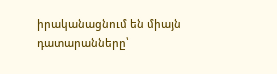իրականացնում են միայն դատարանները՝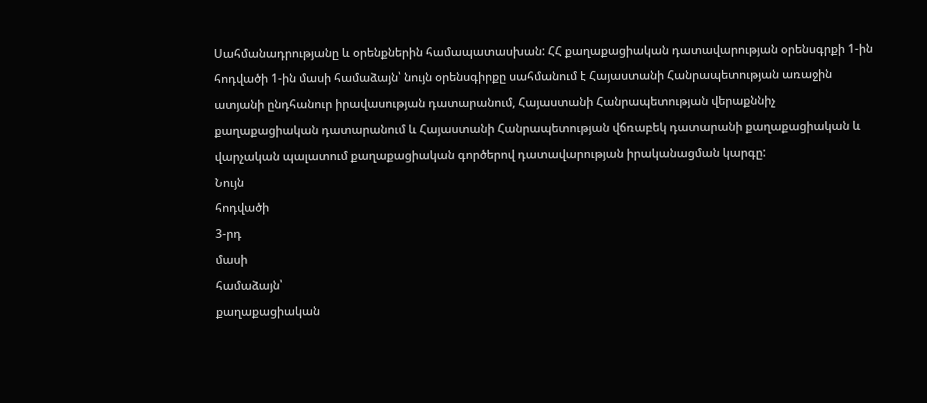Սահմանադրությանը և օրենքներին համապատասխան: ՀՀ քաղաքացիական դատավարության օրենսգրքի 1-ին հոդվածի 1-ին մասի համաձայն՝ նույն օրենսգիրքը սահմանում է Հայաստանի Հանրապետության առաջին ատյանի ընդհանուր իրավասության դատարանում, Հայաստանի Հանրապետության վերաքննիչ քաղաքացիական դատարանում և Հայաստանի Հանրապետության վճռաբեկ դատարանի քաղաքացիական և վարչական պալատում քաղաքացիական գործերով դատավարության իրականացման կարգը:
Նույն
հոդվածի
3-րդ
մասի
համաձայն՝
քաղաքացիական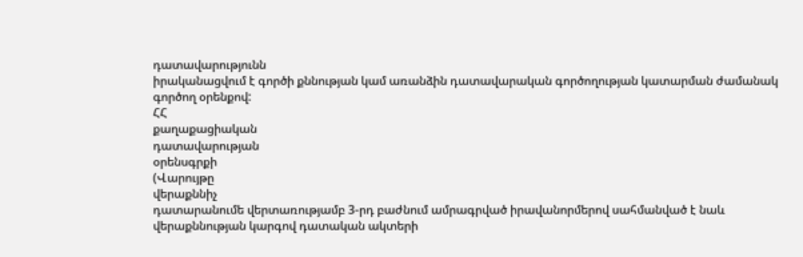դատավարությունն
իրականացվում է գործի քննության կամ առանձին դատավարական գործողության կատարման ժամանակ գործող օրենքով:
ՀՀ
քաղաքացիական
դատավարության
օրենսգրքի
(Վարույթը
վերաքննիչ
դատարանումե վերտառությամբ 3-րդ բաժնում ամրագրված իրավանորմերով սահմանված է նաև վերաքննության կարգով դատական ակտերի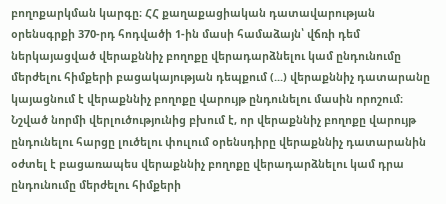բողոքարկման կարգը։ ՀՀ քաղաքացիական դատավարության օրենսգրքի 370-րդ հոդվածի 1-ին մասի համաձայն՝ վճռի դեմ ներկայացված վերաքննիչ բողոքը վերադարձնելու կամ ընդունումը մերժելու հիմքերի բացակայության դեպքում (...) վերաքննիչ դատարանը կայացնում է վերաքննիչ բողոքը վարույթ ընդունելու մասին որոշում։
Նշված նորմի վերլուծությունից բխում է, որ վերաքննիչ բողոքը վարույթ ընդունելու հարցը լուծելու փուլում օրենսդիրը վերաքննիչ դատարանին օժտել է բացառապես վերաքննիչ բողոքը վերադարձնելու կամ դրա ընդունումը մերժելու հիմքերի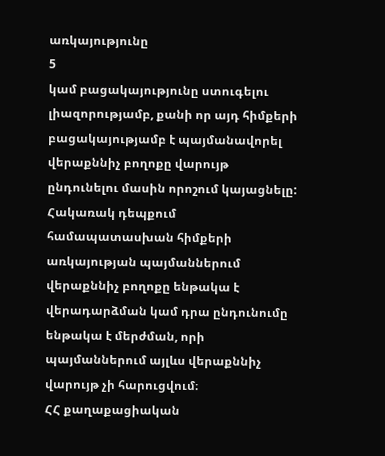առկայությունը
5
կամ բացակայությունը ստուգելու լիազորությամբ, քանի որ այդ հիմքերի բացակայությամբ է պայմանավորել վերաքննիչ բողոքը վարույթ ընդունելու մասին որոշում կայացնելը: Հակառակ դեպքում համապատասխան հիմքերի առկայության պայմաններում վերաքննիչ բողոքը ենթակա է վերադարձման կամ դրա ընդունումը ենթակա է մերժման, որի պայմաններում այլևս վերաքննիչ վարույթ չի հարուցվում։
ՀՀ քաղաքացիական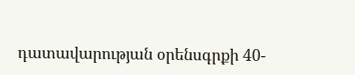դատավարության օրենսգրքի 40-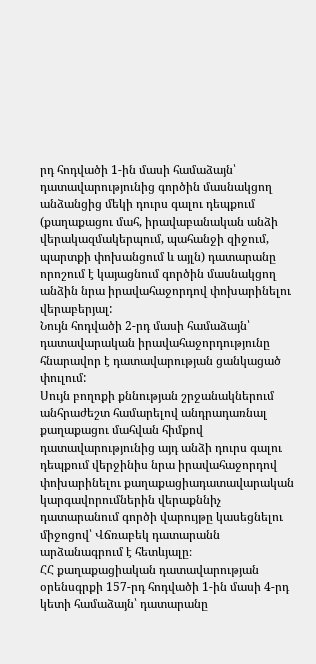րդ հոդվածի 1-ին մասի համաձայն՝ դատավարությունից գործին մասնակցող անձանցից մեկի դուրս գալու դեպքում (քաղաքացու մահ, իրավաբանական անձի վերակազմակերպում, պահանջի զիջում, պարտքի փոխանցում և այլն) դատարանը որոշում է կայացնում գործին մասնակցող անձին նրա իրավահաջորդով փոխարինելու վերաբերյալ:
Նույն հոդվածի 2-րդ մասի համաձայն՝ դատավարական իրավահաջորդությունը հնարավոր է դատավարության ցանկացած փուլում:
Սույն բողոքի քննության շրջանակներում անհրաժեշտ համարելով անդրադառնալ քաղաքացու մահվան հիմքով դատավարությունից այդ անձի դուրս գալու դեպքում վերջինիս նրա իրավահաջորդով փոխարինելու քաղաքացիադատավարական կարգավորումներին վերաքննիչ դատարանում գործի վարույթը կասեցնելու միջոցով՝ Վճռաբեկ դատարանն արձանագրում է հետևյալը։
ՀՀ քաղաքացիական դատավարության օրենսգրքի 157-րդ հոդվածի 1-ին մասի 4-րդ կետի համաձայն՝ դատարանը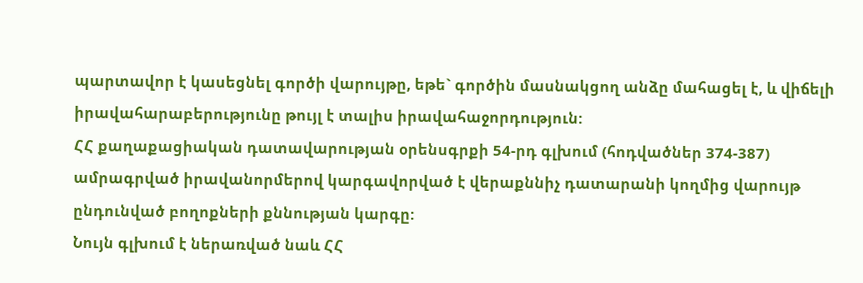պարտավոր է կասեցնել գործի վարույթը, եթե` գործին մասնակցող անձը մահացել է, և վիճելի իրավահարաբերությունը թույլ է տալիս իրավահաջորդություն:
ՀՀ քաղաքացիական դատավարության օրենսգրքի 54-րդ գլխում (հոդվածներ 374-387) ամրագրված իրավանորմերով կարգավորված է վերաքննիչ դատարանի կողմից վարույթ ընդունված բողոքների քննության կարգը:
Նույն գլխում է ներառված նաև ՀՀ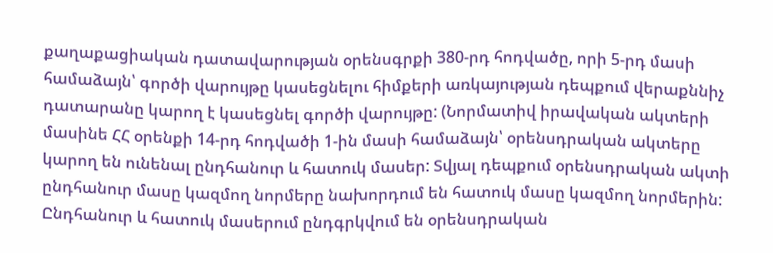քաղաքացիական դատավարության օրենսգրքի 380-րդ հոդվածը, որի 5-րդ մասի համաձայն՝ գործի վարույթը կասեցնելու հիմքերի առկայության դեպքում վերաքննիչ դատարանը կարող է կասեցնել գործի վարույթը: (Նորմատիվ իրավական ակտերի մասինե ՀՀ օրենքի 14-րդ հոդվածի 1-ին մասի համաձայն՝ օրենսդրական ակտերը կարող են ունենալ ընդհանուր և հատուկ մասեր: Տվյալ դեպքում օրենսդրական ակտի ընդհանուր մասը կազմող նորմերը նախորդում են հատուկ մասը կազմող նորմերին: Ընդհանուր և հատուկ մասերում ընդգրկվում են օրենսդրական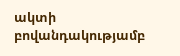ակտի բովանդակությամբ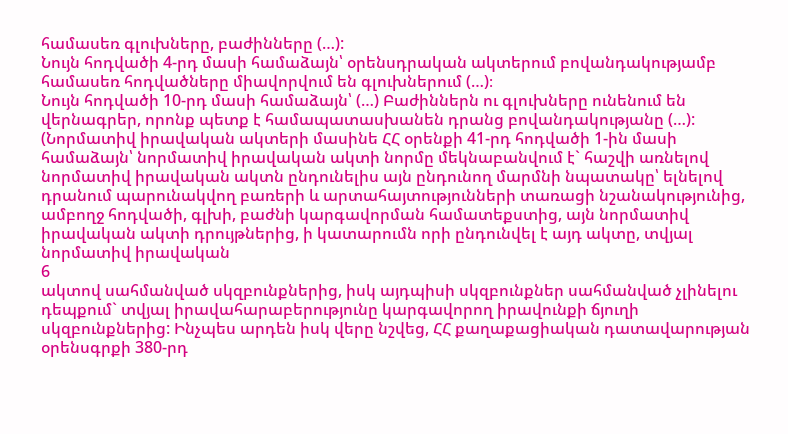համասեռ գլուխները, բաժինները (…):
Նույն հոդվածի 4-րդ մասի համաձայն՝ օրենսդրական ակտերում բովանդակությամբ համասեռ հոդվածները միավորվում են գլուխներում (…)։
Նույն հոդվածի 10-րդ մասի համաձայն՝ (…) Բաժիններն ու գլուխները ունենում են վերնագրեր, որոնք պետք է համապատասխանեն դրանց բովանդակությանը (…): (Նորմատիվ իրավական ակտերի մասինե ՀՀ օրենքի 41-րդ հոդվածի 1-ին մասի համաձայն՝ նորմատիվ իրավական ակտի նորմը մեկնաբանվում է` հաշվի առնելով նորմատիվ իրավական ակտն ընդունելիս այն ընդունող մարմնի նպատակը՝ ելնելով դրանում պարունակվող բառերի և արտահայտությունների տառացի նշանակությունից, ամբողջ հոդվածի, գլխի, բաժնի կարգավորման համատեքստից, այն նորմատիվ իրավական ակտի դրույթներից, ի կատարումն որի ընդունվել է այդ ակտը, տվյալ նորմատիվ իրավական
6
ակտով սահմանված սկզբունքներից, իսկ այդպիսի սկզբունքներ սահմանված չլինելու դեպքում` տվյալ իրավահարաբերությունը կարգավորող իրավունքի ճյուղի սկզբունքներից: Ինչպես արդեն իսկ վերը նշվեց, ՀՀ քաղաքացիական դատավարության օրենսգրքի 380-րդ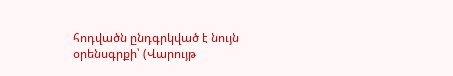հոդվածն ընդգրկված է նույն օրենսգրքի՝ (Վարույթ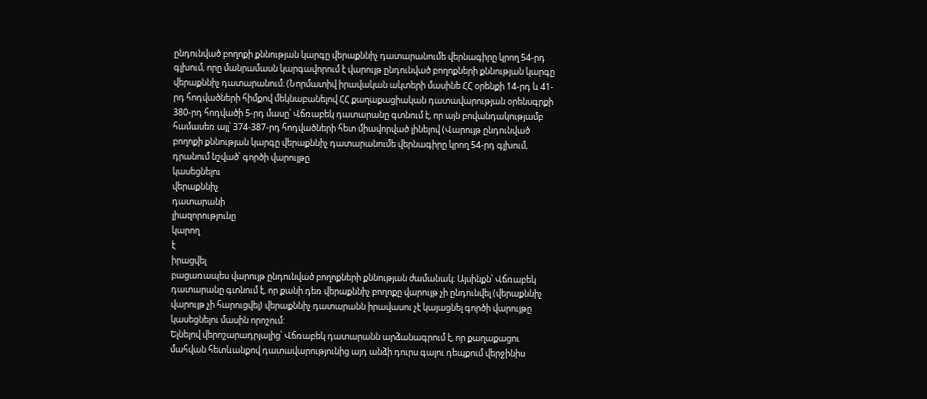ընդունված բողոքի քննության կարգը վերաքննիչ դատարանումե վերնագիրը կրող 54-րդ գլխում, որը մանրամասն կարգավորում է վարույթ ընդունված բողոքների քննության կարգը վերաքննիչ դատարանում։ (Նորմատիվ իրավական ակտերի մասինե ՀՀ օրենքի 14-րդ և 41-րդ հոդվածների հիմքով մեկնաբանելով ՀՀ քաղաքացիական դատավարության օրենսգրքի 380-րդ հոդվածի 5-րդ մասը՝ Վճռաբեկ դատարանը գտնում է, որ այն բովանդակությամբ համասեռ այլ՝ 374-387-րդ հոդվածների հետ միավորված լինելով (Վարույթ ընդունված բողոքի քննության կարգը վերաքննիչ դատարանումե վերնագիրը կրող 54-րդ գլխում, դրանում նշված՝ գործի վարույթը
կասեցնելու
վերաքննիչ
դատարանի
լիազորությունը
կարող
է
իրացվել
բացառապես վարույթ ընդունված բողոքների քննության ժամանակ։ Այսինքն՝ Վճռաբեկ դատարանը գտնում է, որ քանի դեռ վերաքննիչ բողոքը վարույթ չի ընդունվել (վերաքննիչ վարույթ չի հարուցվել) վերաքննիչ դատարանն իրավասու չէ կայացնել գործի վարույթը կասեցնելու մասին որոշում:
Ելնելով վերոշարադրյալից՝ Վճռաբեկ դատարանն արձանագրում է, որ քաղաքացու մահվան հետևանքով դատավարությունից այդ անձի դուրս գալու դեպքում վերջինիս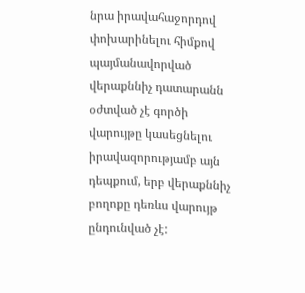նրա իրավահաջորդով փոխարինելու հիմքով պայմանավորված վերաքննիչ դատարանն օժտված չէ գործի վարույթը կասեցնելու իրավազորությամբ այն դեպքում, երբ վերաքննիչ բողոքը դեռևս վարույթ ընդունված չէ: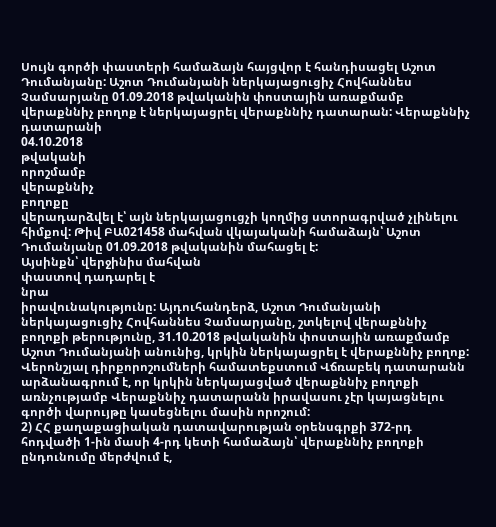Սույն գործի փաստերի համաձայն հայցվոր է հանդիսացել Աշոտ Դումանյանը: Աշոտ Դումանյանի ներկայացուցիչ Հովհաննես Չամսարյանը 01.09.2018 թվականին փոստային առաքմամբ վերաքննիչ բողոք է ներկայացրել վերաքննիչ դատարան: Վերաքննիչ
դատարանի
04.10.2018
թվականի
որոշմամբ
վերաքննիչ
բողոքը
վերադարձվել է՝ այն ներկայացուցչի կողմից ստորագրված չլինելու հիմքով: Թիվ ԲԱ021458 մահվան վկայականի համաձայն՝ Աշոտ Դումանյանը 01.09.2018 թվականին մահացել է:
Այսինքն՝ վերջինիս մահվան
փաստով դադարել է
նրա
իրավունակությունը: Այդուհանդերձ, Աշոտ Դումանյանի ներկայացուցիչ Հովհաննես Չամսարյանը, շտկելով վերաքննիչ բողոքի թերությունը, 31.10.2018 թվականին փոստային առաքմամբ Աշոտ Դումանյանի անունից, կրկին ներկայացրել է վերաքննիչ բողոք: Վերոնշյալ դիրքորոշումների համատեքստում Վճռաբեկ դատարանն արձանագրում է, որ կրկին ներկայացված վերաքննիչ բողոքի առնչությամբ Վերաքննիչ դատարանն իրավասու չէր կայացնելու գործի վարույթը կասեցնելու մասին որոշում:
2) ՀՀ քաղաքացիական դատավարության օրենսգրքի 372-րդ հոդվածի 1-ին մասի 4-րդ կետի համաձայն՝ վերաքննիչ բողոքի ընդունումը մերժվում է,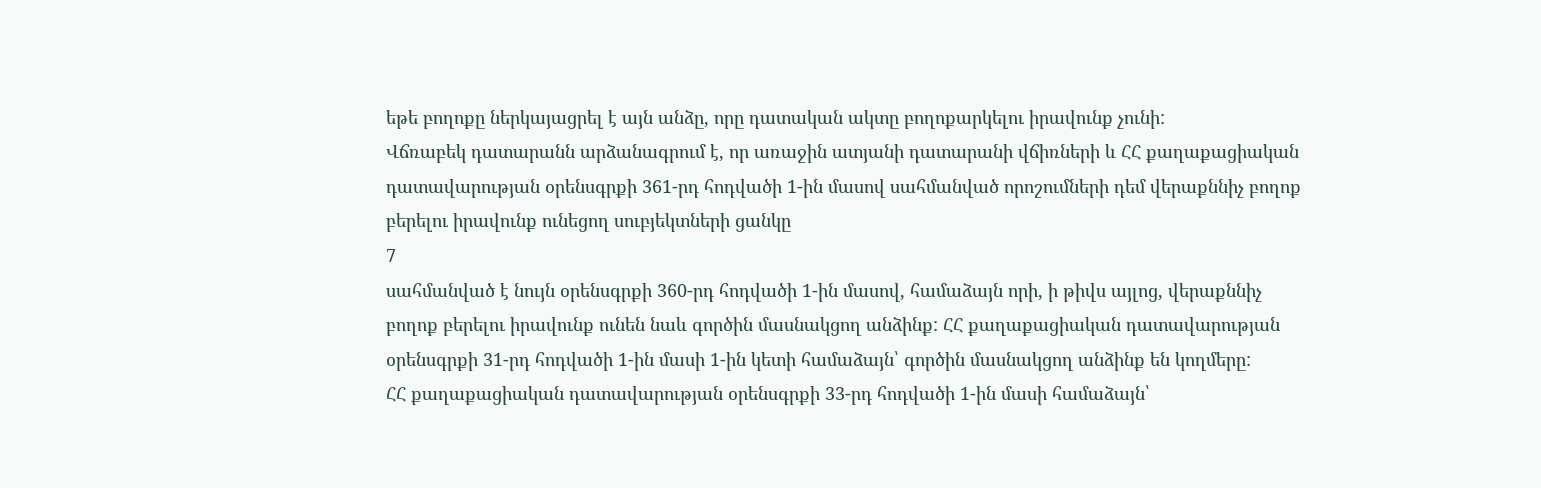եթե բողոքը ներկայացրել է այն անձը, որը դատական ակտը բողոքարկելու իրավունք չունի:
Վճռաբեկ դատարանն արձանագրում է, որ առաջին ատյանի դատարանի վճիռների և ՀՀ քաղաքացիական դատավարության օրենսգրքի 361-րդ հոդվածի 1-ին մասով սահմանված որոշումների դեմ վերաքննիչ բողոք բերելու իրավունք ունեցող սուբյեկտների ցանկը
7
սահմանված է նույն օրենսգրքի 360-րդ հոդվածի 1-ին մասով, համաձայն որի, ի թիվս այլոց, վերաքննիչ բողոք բերելու իրավունք ունեն նաև գործին մասնակցող անձինք: ՀՀ քաղաքացիական դատավարության օրենսգրքի 31-րդ հոդվածի 1-ին մասի 1-ին կետի համաձայն՝ գործին մասնակցող անձինք են կողմերը:
ՀՀ քաղաքացիական դատավարության օրենսգրքի 33-րդ հոդվածի 1-ին մասի համաձայն՝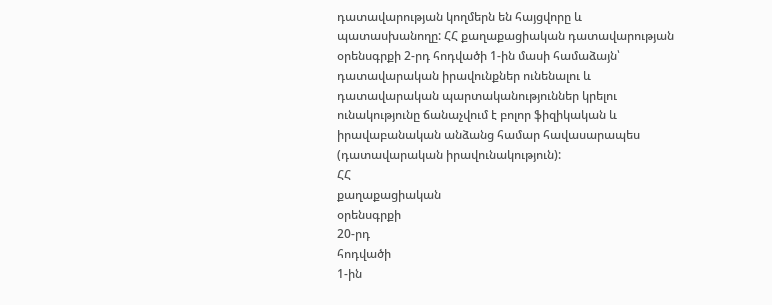դատավարության կողմերն են հայցվորը և պատասխանողը: ՀՀ քաղաքացիական դատավարության օրենսգրքի 2-րդ հոդվածի 1-ին մասի համաձայն՝ դատավարական իրավունքներ ունենալու և դատավարական պարտականություններ կրելու ունակությունը ճանաչվում է բոլոր ֆիզիկական և իրավաբանական անձանց համար հավասարապես (դատավարական իրավունակություն):
ՀՀ
քաղաքացիական
օրենսգրքի
20-րդ
հոդվածի
1-ին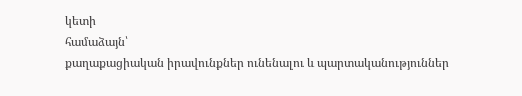կետի
համաձայն՝
քաղաքացիական իրավունքներ ունենալու և պարտականություններ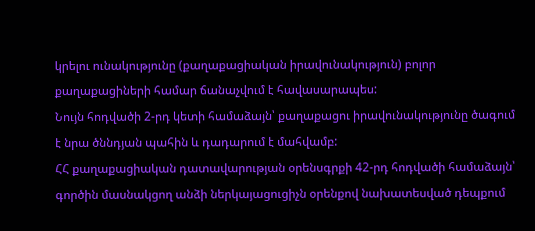կրելու ունակությունը (քաղաքացիական իրավունակություն) բոլոր քաղաքացիների համար ճանաչվում է հավասարապես:
Նույն հոդվածի 2-րդ կետի համաձայն՝ քաղաքացու իրավունակությունը ծագում է նրա ծննդյան պահին և դադարում է մահվամբ:
ՀՀ քաղաքացիական դատավարության օրենսգրքի 42-րդ հոդվածի համաձայն՝ գործին մասնակցող անձի ներկայացուցիչն օրենքով նախատեսված դեպքում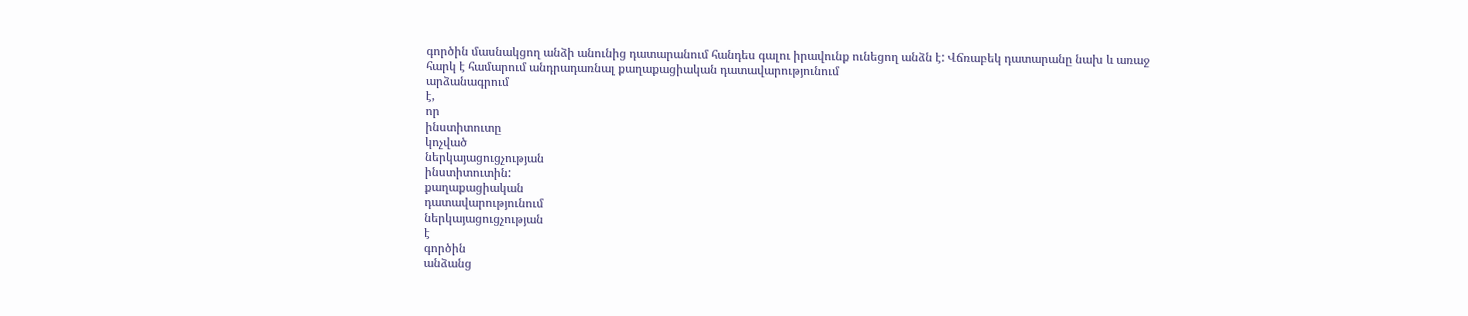գործին մասնակցող անձի անունից դատարանում հանդես գալու իրավունք ունեցող անձն է: Վճռաբեկ դատարանը նախ և առաջ հարկ է համարում անդրադառնալ քաղաքացիական դատավարությունում
արձանագրում
է,
որ
ինստիտուտը
կոչված
ներկայացուցչության
ինստիտուտին:
քաղաքացիական
դատավարությունում
ներկայացուցչության
է
գործին
անձանց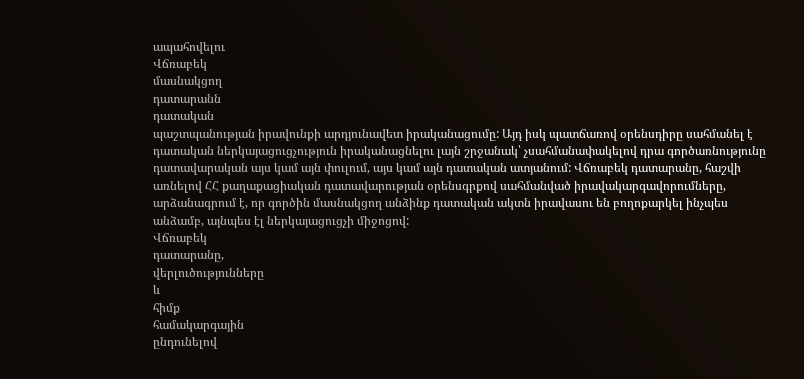ապահովելու
Վճռաբեկ
մասնակցող
դատարանն
դատական
պաշտպանության իրավունքի արդյունավետ իրականացումը: Այդ իսկ պատճառով օրենսդիրը սահմանել է դատական ներկայացուցչություն իրականացնելու լայն շրջանակ՝ չսահմանափակելով դրա գործառնությունը դատավարական այս կամ այն փուլում, այս կամ այն դատական ատյանում: Վճռաբեկ դատարանը, հաշվի առնելով ՀՀ քաղաքացիական դատավարության օրենսգրքով սահմանված իրավակարգավորումները, արձանագրում է, որ գործին մասնակցող անձինք դատական ակտն իրավասու են բողոքարկել ինչպես անձամբ, այնպես էլ ներկայացուցչի միջոցով:
Վճռաբեկ
դատարանը,
վերլուծությունները
և
հիմք
համակարգային
ընդունելով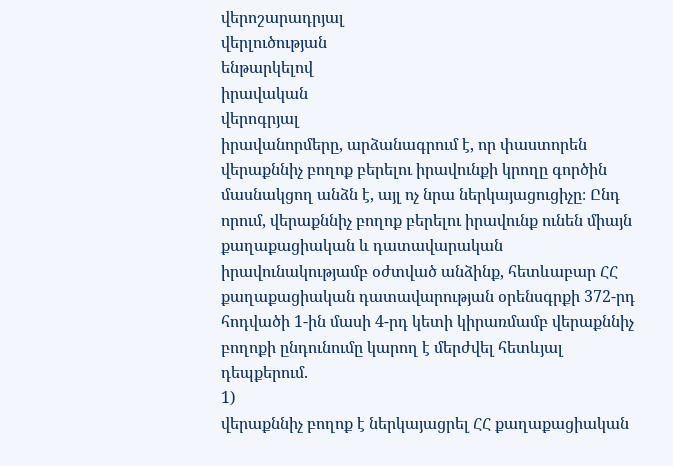վերոշարադրյալ
վերլուծության
ենթարկելով
իրավական
վերոգրյալ
իրավանորմերը, արձանագրում է, որ փաստորեն վերաքննիչ բողոք բերելու իրավունքի կրողը գործին մասնակցող անձն է, այլ ոչ նրա ներկայացուցիչը։ Ընդ որում, վերաքննիչ բողոք բերելու իրավունք ունեն միայն քաղաքացիական և դատավարական իրավունակությամբ օժտված անձինք, հետևաբար ՀՀ քաղաքացիական դատավարության օրենսգրքի 372-րդ հոդվածի 1-ին մասի 4-րդ կետի կիրառմամբ վերաքննիչ բողոքի ընդունումը կարող է մերժվել հետևյալ դեպքերում.
1)
վերաքննիչ բողոք է ներկայացրել ՀՀ քաղաքացիական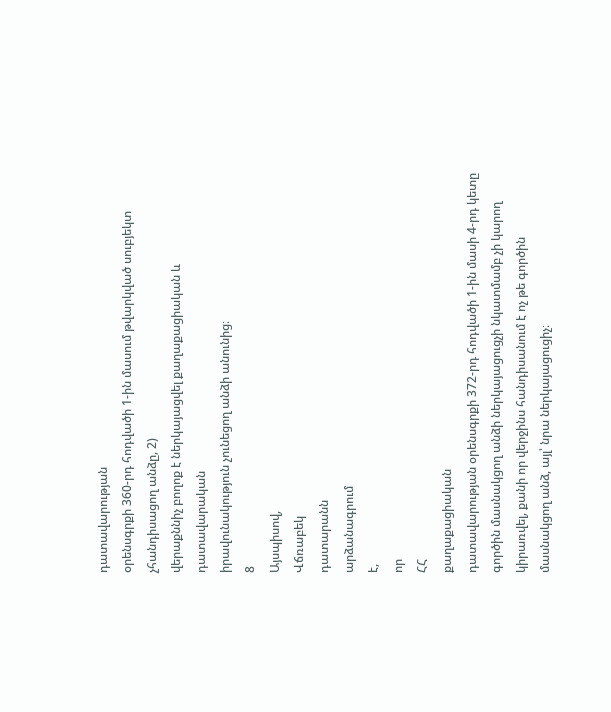դատավարության
օրենսգրքի 360-րդ հոդվածի 1-ին մասում թվարկված սուբյեկտ չհանդիսացող անձը, 2)
վերաքննիչ բողոք է ներկայացվել քաղաքացիական և դատավարական
իրավունակություն չունեցող անձի անունից։
8
Այսպիսով,
Վճռաբեկ
դատարանն
արձանագրում
է,
որ
ՀՀ
քաղաքացիական
դատավարության օրենսգրքի 372-րդ հոդվածի 1-ին մասի 4-րդ կետը գործին մասնակցող անձի ներկայացուցչի նկատմամբ չի կարող կիրառվել, քանի որ վերջինս հանդիսանում է ոչ թե գործին մասնակցող անձ, այլ՝ նրա ներկայացուցիչ։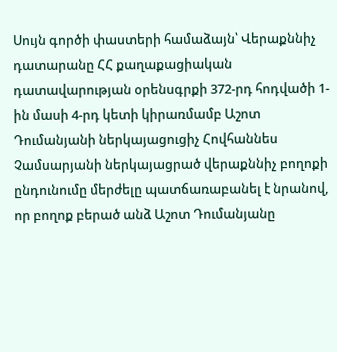Սույն գործի փաստերի համաձայն՝ Վերաքննիչ դատարանը ՀՀ քաղաքացիական դատավարության օրենսգրքի 372-րդ հոդվածի 1-ին մասի 4-րդ կետի կիրառմամբ Աշոտ Դումանյանի ներկայացուցիչ Հովհաննես Չամսարյանի ներկայացրած վերաքննիչ բողոքի ընդունումը մերժելը պատճառաբանել է նրանով, որ բողոք բերած անձ Աշոտ Դումանյանը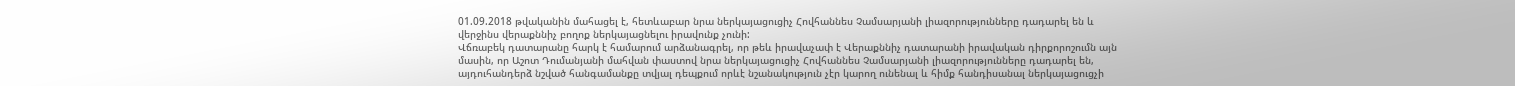01.09.2018 թվականին մահացել է, հետևաբար նրա ներկայացուցիչ Հովհաննես Չամսարյանի լիազորությունները դադարել են և վերջինս վերաքննիչ բողոք ներկայացնելու իրավունք չունի:
Վճռաբեկ դատարանը հարկ է համարում արձանագրել, որ թեև իրավաչափ է Վերաքննիչ դատարանի իրավական դիրքորոշումն այն մասին, որ Աշոտ Դումանյանի մահվան փաստով նրա ներկայացուցիչ Հովհաննես Չամսարյանի լիազորությունները դադարել են, այդուհանդերձ նշված հանգամանքը տվյալ դեպքում որևէ նշանակություն չէր կարող ունենալ և հիմք հանդիսանալ ներկայացուցչի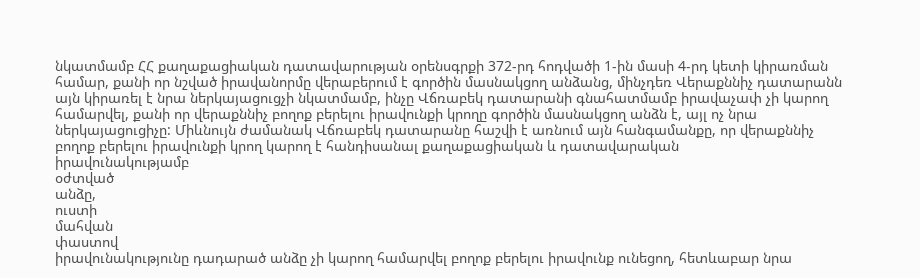նկատմամբ ՀՀ քաղաքացիական դատավարության օրենսգրքի 372-րդ հոդվածի 1-ին մասի 4-րդ կետի կիրառման համար, քանի որ նշված իրավանորմը վերաբերում է գործին մասնակցող անձանց, մինչդեռ Վերաքննիչ դատարանն այն կիրառել է նրա ներկայացուցչի նկատմամբ, ինչը Վճռաբեկ դատարանի գնահատմամբ իրավաչափ չի կարող համարվել, քանի որ վերաքննիչ բողոք բերելու իրավունքի կրողը գործին մասնակցող անձն է, այլ ոչ նրա ներկայացուցիչը: Միևնույն ժամանակ Վճռաբեկ դատարանը հաշվի է առնում այն հանգամանքը, որ վերաքննիչ բողոք բերելու իրավունքի կրող կարող է հանդիսանալ քաղաքացիական և դատավարական
իրավունակությամբ
օժտված
անձը,
ուստի
մահվան
փաստով
իրավունակությունը դադարած անձը չի կարող համարվել բողոք բերելու իրավունք ունեցող, հետևաբար նրա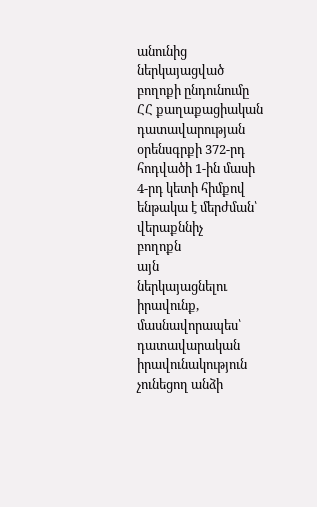անունից
ներկայացված բողոքի ընդունումը ՀՀ քաղաքացիական
դատավարության օրենսգրքի 372-րդ հոդվածի 1-ին մասի 4-րդ կետի հիմքով ենթակա է մերժման՝
վերաքննիչ
բողոքն
այն
ներկայացնելու
իրավունք,
մասնավորապես՝
դատավարական իրավունակություն չունեցող անձի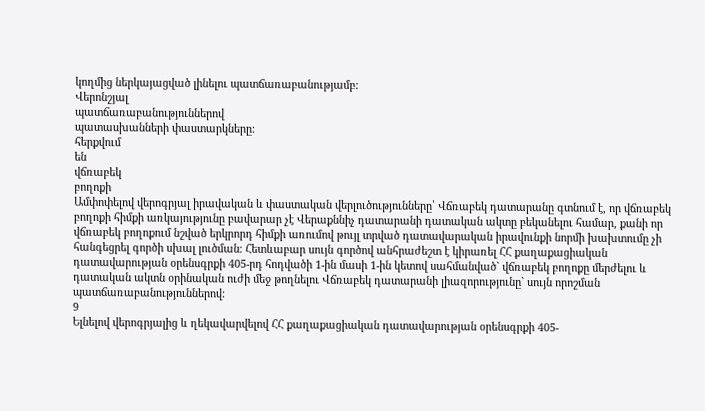կողմից ներկայացված լինելու պատճառաբանությամբ:
Վերոնշյալ
պատճառաբանություններով
պատասխանների փաստարկները:
հերքվում
են
վճռաբեկ
բողոքի
Ամփոփելով վերոգրյալ իրավական և փաստական վերլուծությունները՝ Վճռաբեկ դատարանը գտնում է, որ վճռաբեկ բողոքի հիմքի առկայությունը բավարար չէ Վերաքննիչ դատարանի դատական ակտը բեկանելու համար, քանի որ վճռաբեկ բողոքում նշված երկրորդ հիմքի առումով թույլ տրված դատավարական իրավունքի նորմի խախտումը չի հանգեցրել գործի սխալ լուծման։ Հետևաբար սույն գործով անհրաժեշտ է կիրառել ՀՀ քաղաքացիական դատավարության օրենսգրքի 405-րդ հոդվածի 1-ին մասի 1-ին կետով սահմանված` վճռաբեկ բողոքը մերժելու և դատական ակտն օրինական ուժի մեջ թողնելու Վճռաբեկ դատարանի լիազորությունը` սույն որոշման պատճառաբանություններով:
9
Ելնելով վերոգրյալից և ղեկավարվելով ՀՀ քաղաքացիական դատավարության օրենսգրքի 405-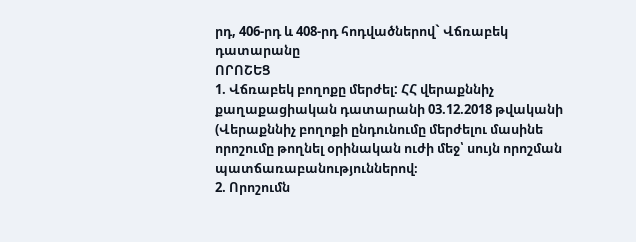րդ, 406-րդ և 408-րդ հոդվածներով` Վճռաբեկ դատարանը
ՈՐՈՇԵՑ
1. Վճռաբեկ բողոքը մերժել: ՀՀ վերաքննիչ քաղաքացիական դատարանի 03.12.2018 թվականի (Վերաքննիչ բողոքի ընդունումը մերժելու մասինե որոշումը թողնել օրինական ուժի մեջ՝ սույն որոշման պատճառաբանություններով։
2. Որոշումն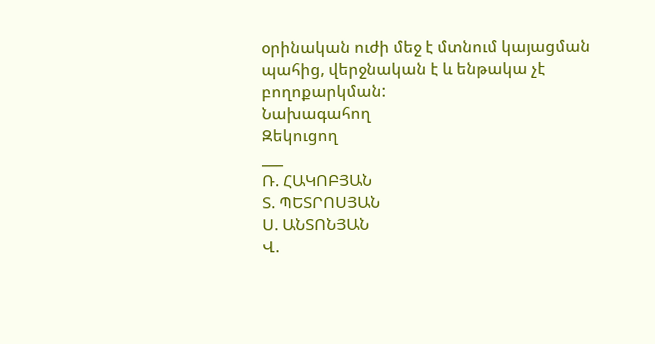օրինական ուժի մեջ է մտնում կայացման պահից, վերջնական է և ենթակա չէ բողոքարկման:
Նախագահող
Զեկուցող
___
Ռ. ՀԱԿՈԲՅԱՆ
Տ. ՊԵՏՐՈՍՅԱՆ
Ս. ԱՆՏՈՆՅԱՆ
Վ.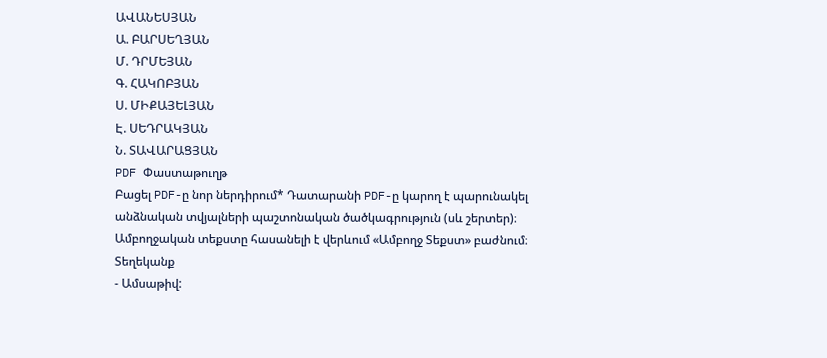ԱՎԱՆԵՍՅԱՆ
Ա. ԲԱՐՍԵՂՅԱՆ
Մ. ԴՐՄԵՅԱՆ
Գ. ՀԱԿՈԲՅԱՆ
Ս. ՄԻՔԱՅԵԼՅԱՆ
Է. ՍԵԴՐԱԿՅԱՆ
Ն. ՏԱՎԱՐԱՑՅԱՆ
PDF Փաստաթուղթ
Բացել PDF-ը նոր ներդիրում* Դատարանի PDF-ը կարող է պարունակել անձնական տվյալների պաշտոնական ծածկագրություն (սև շերտեր)։ Ամբողջական տեքստը հասանելի է վերևում «Ամբողջ Տեքստ» բաժնում։
Տեղեկանք
- Ամսաթիվ: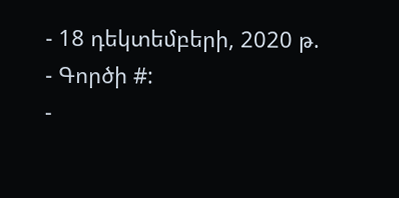- 18 դեկտեմբերի, 2020 թ.
- Գործի #:
-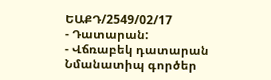ԵԱՔԴ/2549/02/17
- Դատարան:
- Վճռաբեկ դատարան
Նմանատիպ գործեր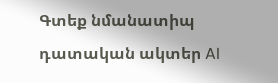Գտեք նմանատիպ դատական ակտեր AI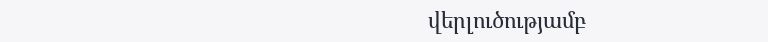վերլուծությամբ